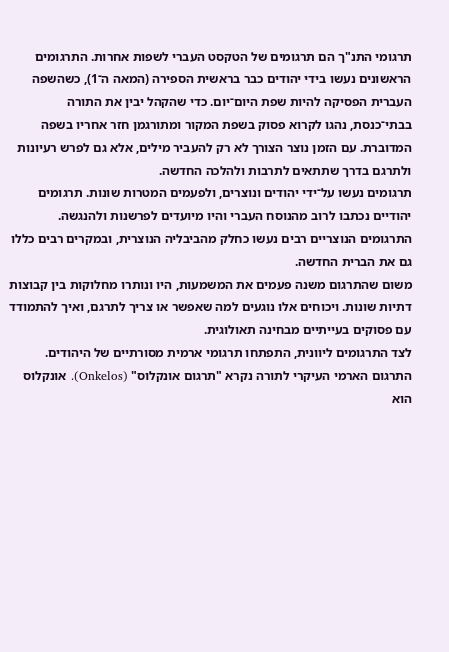תרגומי התנ"ך הם תרגומים של הטקסט העברי לשפות אחרות. התרגומים הראשונים נעשו בידי יהודים כבר בראשית הספירה (המאה ה־1), כשהשפה העברית הפסיקה להיות שפת היום־יום. כדי שהקהל יבין את התורה בבתי־כנסת, נהגו לקרוא פסוק בשפת המקור ומתורגמן חזר אחריו בשפה המדוברת. עם הזמן נוצר הצורך לא רק להעביר מילים, אלא גם לפרש רעיונות ולתרגם בדרך שתתאים לתרבות ולהלכה החדשה.
תרגומים נעשו על־ידי יהודים ונוצרים, ולפעמים המטרות שונות. תרגומים יהודיים נכתבו לרוב מהנוסח העברי והיו מיועדים לפרשנות ולהנגשה. התרגומים הנוצריים רבים נעשו כחלק מהביבליה הנוצרית, ובמקרים רבים כללו גם את הברית החדשה.
משום שהתרגום משנה פעמים את המשמעות, היו ונותרו מחלוקות בין קבוצות דתיות שונות. ויכוחים אלו נוגעים למה שאפשר או צריך לתרגם, ואיך להתמודד עם פסוקים בעייתיים מבחינה תאולוגית.
לצד התרגומים ליוונית, התפתחו תרגומי ארמית מסורתיים של היהודים. התרגום הארמי העיקרי לתורה נקרא "תרגום אונקלוס" (Onkelos). אונקלוס הוא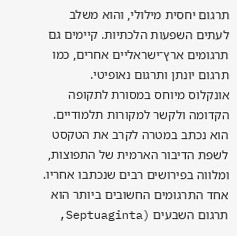תרגום יחסית מילולי, והוא משלב לעתים השפעות הלכתיות. קיימים גם תרגומים ארץ־ישראליים אחרים, כמו תרגום יונתן ותרגום נאופיטי.
אונקלוס מיוחס במסורת לתקופה הקדומה ולקשר למקורות תלמודיים. הוא נכתב במטרה לקרב את הטקסט לשפת הדיבור הארמית של התפוצות, ומלווה בפירושים רבים שנכתבו אחריו.
אחד התרגומים החשובים ביותר הוא תרגום השבעים (Septuaginta,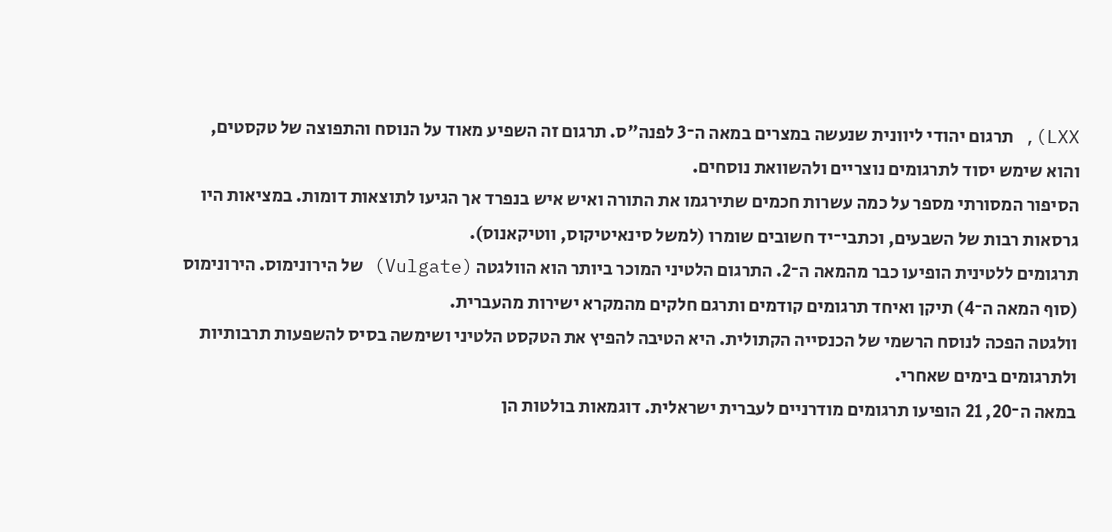LXX), תרגום יהודי ליוונית שנעשה במצרים במאה ה־3 לפנה"ס. תרגום זה השפיע מאוד על הנוסח והתפוצה של טקסטים, והוא שימש יסוד לתרגומים נוצריים ולהשוואת נוסחים.
הסיפור המסורתי מספר על כמה עשרות חכמים שתירגמו את התורה ואיש איש בנפרד אך הגיעו לתוצאות דומות. במציאות היו גרסאות רבות של השבעים, וכתבי־יד חשובים שומרו (למשל סינאיטיקוס, ווטיקאנוס).
תרגומים ללטינית הופיעו כבר מהמאה ה־2. התרגום הלטיני המוכר ביותר הוא הוולגטה (Vulgate) של הירונימוס. הירונימוס (סוף המאה ה־4) תיקן ואיחד תרגומים קודמים ותרגם חלקים מהמקרא ישירות מהעברית.
וולגטה הפכה לנוסח הרשמי של הכנסייה הקתולית. היא הטיבה להפיץ את הטקסט הלטיני ושימשה בסיס להשפעות תרבותיות ולתרגומים בימים שאחרי.
במאה ה־20, 21 הופיעו תרגומים מודרניים לעברית ישראלית. דוגמאות בולטות הן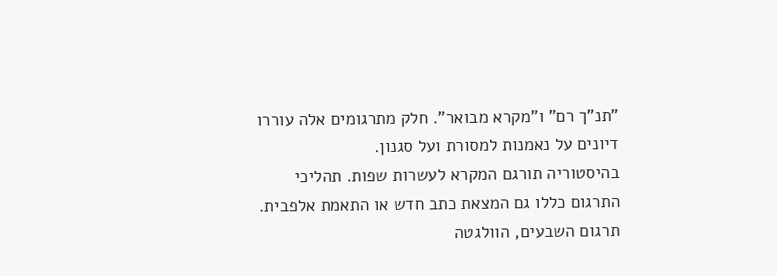"תנ"ך רם" ו"מקרא מבואר". חלק מתרגומים אלה עוררו דיונים על נאמנות למסורת ועל סגנון.
בהיסטוריה תורגם המקרא לעשרות שפות. תהליכי התרגום כללו גם המצאת כתב חדש או התאמת אלפבית. תרגום השבעים, הוולגטה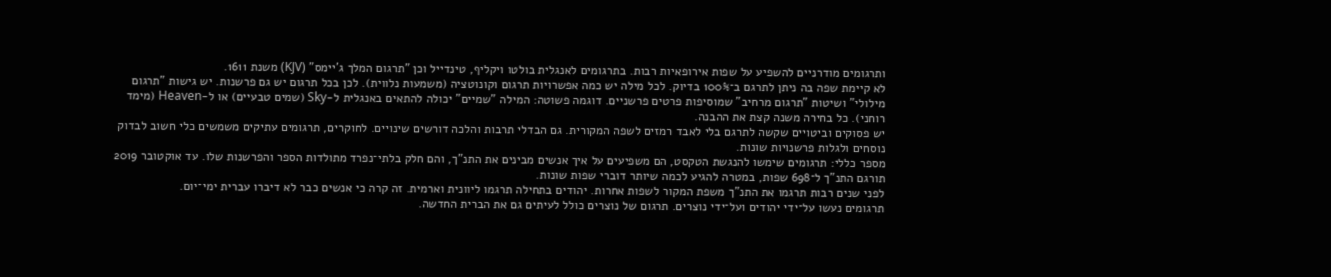ותרגומים מודרניים להשפיע על שפות אירופאיות רבות. בתרגומים לאנגלית בולטו ויקליף, טינדייל וכן "תרגום המלך ג'יימס" (KJV) משנת 1611.
לא קיימת שפה בה ניתן לתרגם ב־100% בדיוק. לכל מילה יש כמה אפשרויות תרגום וקונוטציה (משמעות נלווית). לכן בכל תרגום יש גם פרשנות. יש גישות "תרגום מילולי" ושיטות "תרגום מרחיב" שמוסיפות פרטים פרשניים. דוגמה פשוטה: המילה "שמיים" יכולה להתאים באנגלית ל‑Sky (שמים טבעיים) או ל‑Heaven (מימד רוחני). כל בחירה משנה קצת את ההבנה.
יש פסוקים וביטויים שקשה לתרגם בלי לאבד רמזים לשפה המקורית. גם הבדלי תרבות והלכה דורשים שינויים. לחוקרים, תרגומים עתיקים משמשים כלי חשוב לבדוק נוסחים ולגלות פרשנויות שונות.
מספר כללי: תרגומים שימשו להנגשת הטקסט, הם משפיעים על איך אנשים מבינים את התנ"ך, והם חלק בלתי־נפרד מתולדות הספר והפרשנות שלו. עד אוקטובר 2019 תורגם התנ"ך ל־698 שפות, במטרה להגיע לכמה שיותר דוברי שפות שונות.
לפני שנים רבות תרגמו את התנ"ך משפת המקור לשפות אחרות. יהודים בתחילה תרגמו ליוונית וארמית. זה קרה כי אנשים כבר לא דיברו עברית ימי־יום.
תרגומים נעשו על־ידי יהודים ועל־ידי נוצרים. תרגום של נוצרים כולל לעיתים גם את הברית החדשה.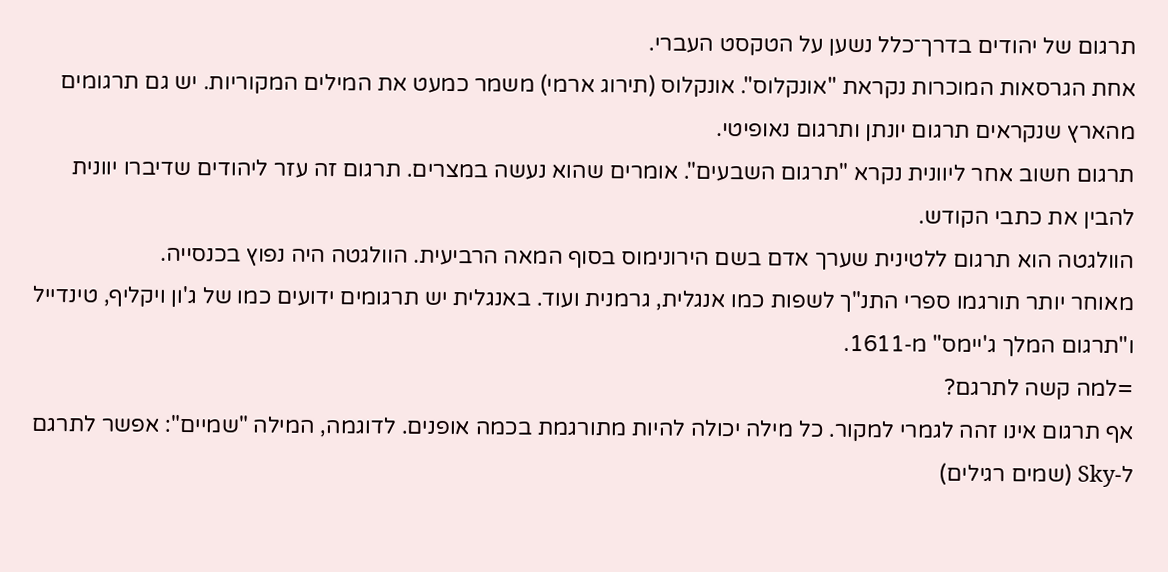תרגום של יהודים בדרך־כלל נשען על הטקסט העברי.
אחת הגרסאות המוכרות נקראת "אונקלוס". אונקלוס (תירוג ארמי) משמר כמעט את המילים המקוריות. יש גם תרגומים מהארץ שנקראים תרגום יונתן ותרגום נאופיטי.
תרגום חשוב אחר ליוונית נקרא "תרגום השבעים". אומרים שהוא נעשה במצרים. תרגום זה עזר ליהודים שדיברו יוונית להבין את כתבי הקודש.
הוולגטה הוא תרגום ללטינית שערך אדם בשם הירונימוס בסוף המאה הרביעית. הוולגטה היה נפוץ בכנסייה.
מאוחר יותר תורגמו ספרי התנ"ך לשפות כמו אנגלית, גרמנית ועוד. באנגלית יש תרגומים ידועים כמו של ג'ון ויקליף, טינדייל ו"תרגום המלך ג'יימס" מ‑1611.
=למה קשה לתרגם?
אף תרגום אינו זהה לגמרי למקור. כל מילה יכולה להיות מתורגמת בכמה אופנים. לדוגמה, המילה "שמיים": אפשר לתרגם ל‑Sky (שמים רגילים)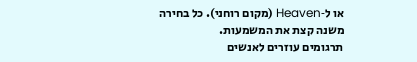או ל‑Heaven (מקום רוחני). כל בחירה משנה קצת את המשמעות.
תרגומים עוזרים לאנשים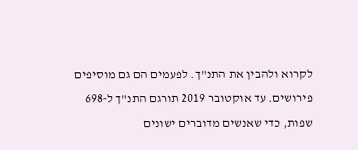לקרוא ולהבין את התנ"ך. לפעמים הם גם מוסיפים פירושים. עד אוקטובר 2019 תורגם התנ"ך ל‑698 שפות, כדי שאנשים מדוברים ישונים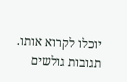יוכלו לקרוא אותו.
תגובות גולשים